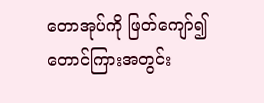တောအုပ်ကို ဖြတ်ကျော်၍ တောင်ကြားအတွင်း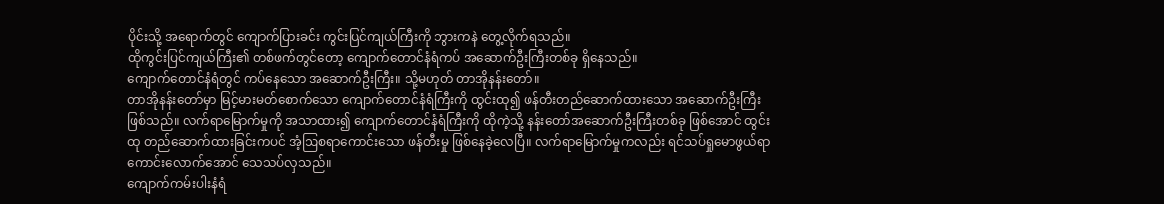ပိုင်းသို့ အရောက်တွင် ကျောက်ပြားခင်း ကွင်းပြင်ကျယ်ကြီးကို ဘွားကနဲ တွေ့လိုက်ရသည်။
ထိုကွင်းပြင်ကျယ်ကြီး၏ တစ်ဖက်တွင်တော့ ကျောက်တောင်နံရံကပ် အဆောက်ဦးကြီးတစ်ခု ရှိနေသည်။
ကျောက်တောင်နံရံတွင် ကပ်နေသော အဆောက်ဦးကြီး။ သို့မဟုတ် တာအိုနန်းတော်။
တာအိုနန်းတော်မှာ မြင့်မားမတ်စောက်သော ကျောက်တောင်နံရံကြီးကို ထွင်းထု၍ ဖန်တီးတည်ဆောက်ထားသော အဆောက်ဦးကြီး ဖြစ်သည်။ လက်ရာမြောက်မှုကို အသာထား၍ ကျောက်တောင်နံရံကြီးကို ထိုကဲ့သို့ နန်းတော်အဆောက်ဦးကြီးတစ်ခု ဖြစ်အောင် ထွင်းထု တည်ဆောက်ထားခြင်းကပင် အံ့ဩစရာကောင်းသော ဖန်တီးမှု ဖြစ်နေခဲ့လေပြီ။ လက်ရာမြောက်မှုကလည်း ရင်သပ်ရှုမောဖွယ်ရာ ကောင်းလောက်အောင် သေသပ်လှသည်။
ကျောက်ကမ်းပါးနံရံ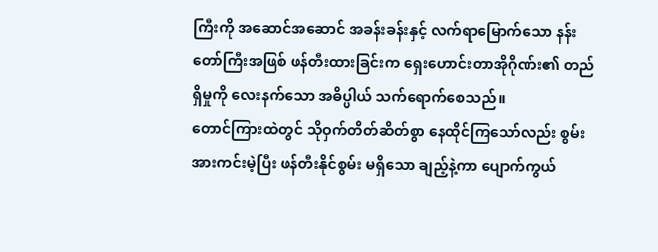ကြီးကို အဆောင်အဆောင် အခန်းခန်းနှင့် လက်ရာမြောက်သော နန်းတော်ကြီးအဖြစ် ဖန်တီးထားခြင်းက ရှေးဟောင်းတာအိုဂိုဏ်း၏ တည်ရှိမှုကို လေးနက်သော အဓိပ္ပါယ် သက်ရောက်စေသည်။
တောင်ကြားထဲတွင် သိုဝှက်တိတ်ဆိတ်စွာ နေထိုင်ကြသော်လည်း စွမ်းအားကင်းမဲ့ပြီး ဖန်တီးနိုင်စွမ်း မရှိသော ချည့်နဲ့ကာ ပျောက်ကွယ်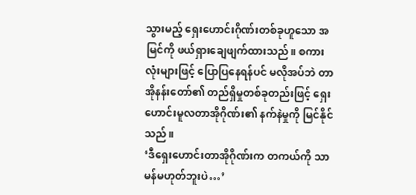သွားမည့် ရှေးဟောင်းဂိုဏ်းတစ်ခုဟူသော အမြင်ကို ဖယ်ရှားချေဖျက်ထားသည်။ စကားလုံးများဖြင့် ပြောပြနေရန်ပင် မလိုအပ်ဘဲ တာအိုနန်းတော်၏ တည်ရှိမှုတစ်ခုတည်းဖြင့် ရှေးဟောင်းမူလတာအိုဂိုဏ်း၏ နက်နဲမှုကို မြင်နိုင်သည်။
‘ဒီရှေးဟောင်းတာအိုဂိုဏ်းက တကယ်ကို သာမန်မဟုတ်ဘူးပဲ…’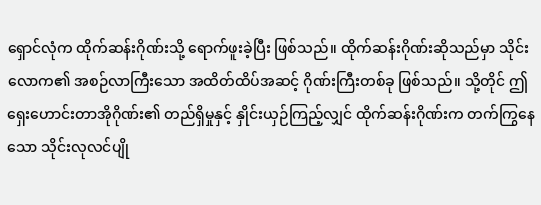ရှောင်လုံက ထိုက်ဆန်းဂိုဏ်းသို့ ရောက်ဖူးခဲ့ပြီး ဖြစ်သည်။ ထိုက်ဆန်းဂိုဏ်းဆိုသည်မှာ သိုင်းလောက၏ အစဉ်လာကြီးသော အထိတ်ထိပ်အဆင့် ဂိုဏ်းကြီးတစ်ခု ဖြစ်သည်။ သို့တိုင် ဤရှေးဟောင်းတာအိုဂိုဏ်း၏ တည်ရှိမှုနှင့် နှိုင်းယှဉ်ကြည့်လျှင် ထိုက်ဆန်းဂိုဏ်းက တက်ကြွနေသော သိုင်းလုလင်ပျို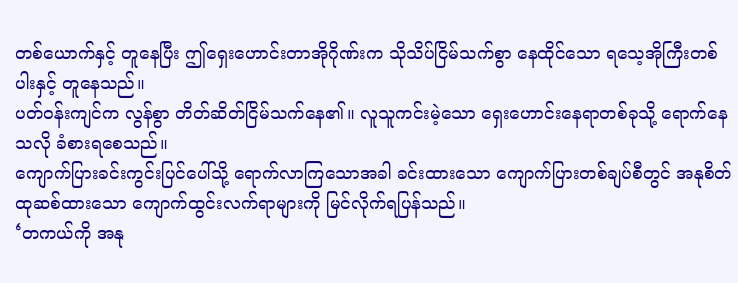တစ်ယောက်နှင့် တူနေပြီး ဤရှေးဟောင်းတာအိုဂိုဏ်းက သိုသိပ်ငြိမ်သက်စွာ နေထိုင်သော ရသေ့အိုကြီးတစ်ပါးနှင့် တူနေသည်။
ပတ်ဝန်းကျင်က လွန်စွာ တိတ်ဆိတ်ငြိမ်သက်နေ၏။ လူသူကင်းမဲ့သော ရှေးဟောင်းနေရာတစ်ခုသို့ ရောက်နေသလို ခံစားရစေသည်။
ကျောက်ပြားခင်းကွင်းပြင်ပေါ်သို့ ရောက်လာကြသောအခါ ခင်းထားသော ကျောက်ပြားတစ်ချပ်စီတွင် အနုစိတ်ထုဆစ်ထားသော ကျောက်ထွင်းလက်ရာများကို မြင်လိုက်ရပြန်သည်။
‘တကယ်ကို အနု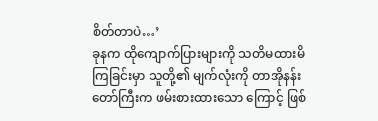စိတ်တာပဲ…’
ခုနက ထိုကျောက်ပြားများကို သတိမထားမိကြခြင်းမှာ သူတို့၏ မျက်လုံးကို တာအိုနန်းတော်ကြီးက ဖမ်းစားထားသော ကြောင့် ဖြစ်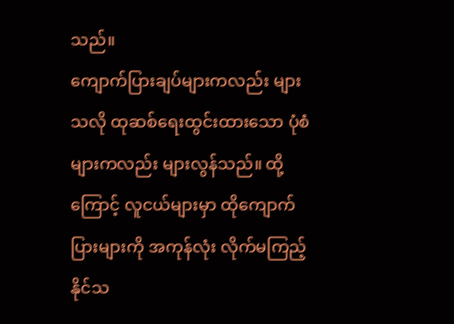သည်။
ကျောက်ပြားချပ်များကလည်း များသလို ထုဆစ်ရေးထွင်းထားသော ပုံစံများကလည်း များလွန်သည်။ ထို့ကြောင့် လူငယ်များမှာ ထိုကျောက်ပြားများကို အကုန်လုံး လိုက်မကြည့်နိုင်သ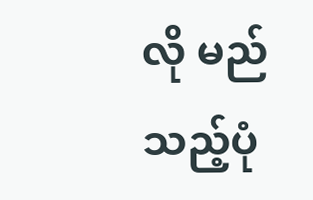လို မည်သည့်ပုံ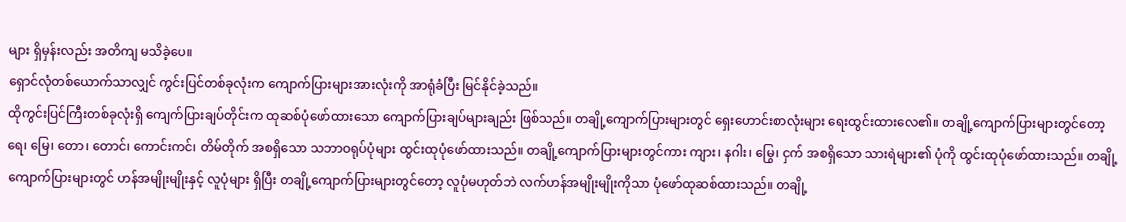များ ရှိမှန်းလည်း အတိကျ မသိခဲ့ပေ။
ရှောင်လုံတစ်ယောက်သာလျှင် ကွင်းပြင်တစ်ခုလုံးက ကျောက်ပြားများအားလုံးကို အာရုံခံပြီး မြင်နိုင်ခဲ့သည်။
ထိုကွင်းပြင်ကြီးတစ်ခုလုံးရှိ ကျေက်ပြားချပ်တိုင်းက ထုဆစ်ပုံဖော်ထားသော ကျောက်ပြားချပ်များချည်း ဖြစ်သည်။ တချို့ကျောက်ပြားများတွင် ရှေးဟောင်းစာလုံးများ ရေးထွင်းထားလေ၏။ တချို့ကျောက်ပြားများတွင်တော့ ရေ၊ မြေ၊ တော၊ တောင်၊ ကောင်းကင်၊ တိမ်တိုက် အစရှိသော သဘာဝရုပ်ပုံများ ထွင်းထုပုံဖော်ထားသည်။ တချို့ကျောက်ပြားများတွင်ကား ကျား၊ နဂါး၊ မြွေ၊ ငှက် အစရှိသော သားရဲများ၏ ပုံကို ထွင်းထုပုံဖော်ထားသည်။ တချို့ကျောက်ပြားများတွင် ဟန်အမျိုးမျိုးနှင့် လူပုံများ ရှိပြီး တချို့ကျောက်ပြားများတွင်တော့ လူပုံမဟုတ်ဘဲ လက်ဟန်အမျိုးမျိုးကိုသာ ပုံဖော်ထုဆစ်ထားသည်။ တချို့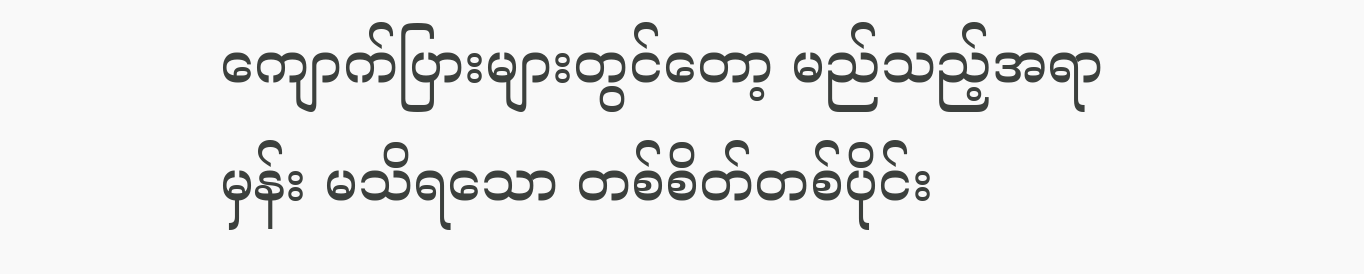ကျောက်ပြားများတွင်တော့ မည်သည့်အရာမှန်း မသိရသော တစ်စိတ်တစ်ပိုင်း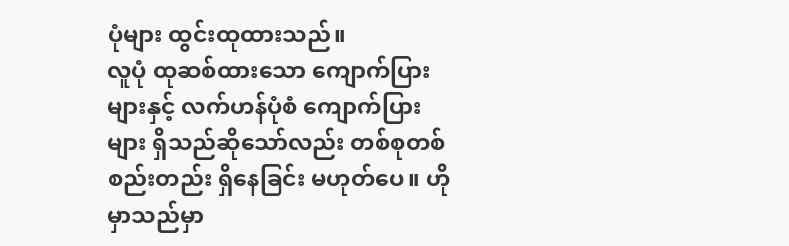ပုံများ ထွင်းထုထားသည်။
လူပုံ ထုဆစ်ထားသော ကျောက်ပြားများနှင့် လက်ဟန်ပုံစံ ကျောက်ပြားများ ရှိသည်ဆိုသော်လည်း တစ်စုတစ်စည်းတည်း ရှိနေခြင်း မဟုတ်ပေ။ ဟိုမှာသည်မှာ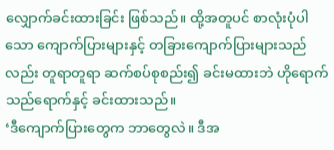လျှောက်ခင်းထားခြင်း ဖြစ်သည်။ ထို့အတူပင် စာလုံးပုံပါသော ကျောက်ပြားများနှင့် တခြားကျောက်ပြားများသည်လည်း တူရာတူရာ ဆက်စပ်စုစည်း၍ ခင်းမထားဘဲ ဟိုရောက်သည်ရောက်နှင့် ခင်းထားသည်။
‘ဒီကျောက်ပြားတွေက ဘာတွေလဲ။ ဒီအ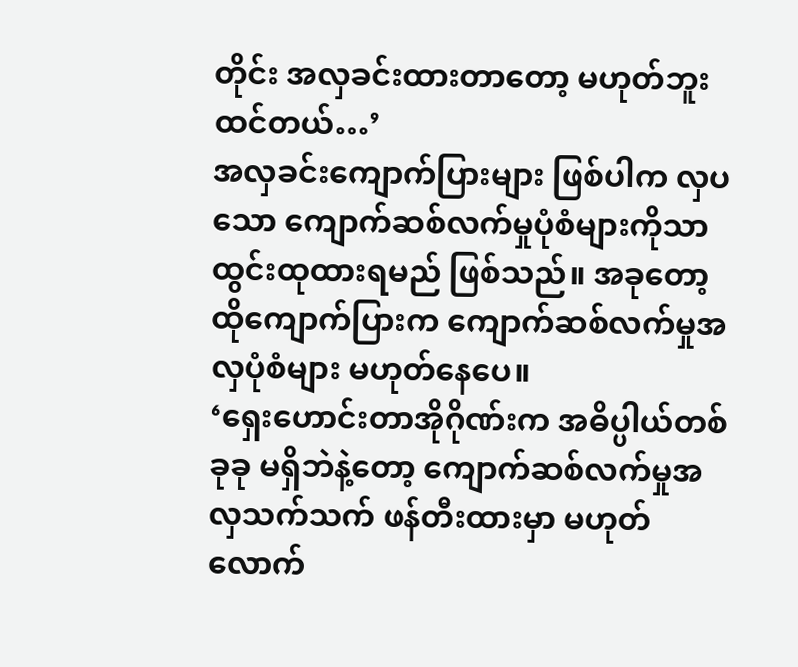တိုင်း အလှခင်းထားတာတော့ မဟုတ်ဘူးထင်တယ်…’
အလှခင်းကျောက်ပြားများ ဖြစ်ပါက လှပသော ကျောက်ဆစ်လက်မှုပုံစံများကိုသာ ထွင်းထုထားရမည် ဖြစ်သည်။ အခုတော့ ထိုကျောက်ပြားက ကျောက်ဆစ်လက်မှုအလှပုံစံများ မဟုတ်နေပေ။
‘ရှေးဟောင်းတာအိုဂိုဏ်းက အဓိပ္ပါယ်တစ်ခုခု မရှိဘဲနဲ့တော့ ကျောက်ဆစ်လက်မှုအလှသက်သက် ဖန်တီးထားမှာ မဟုတ်လောက်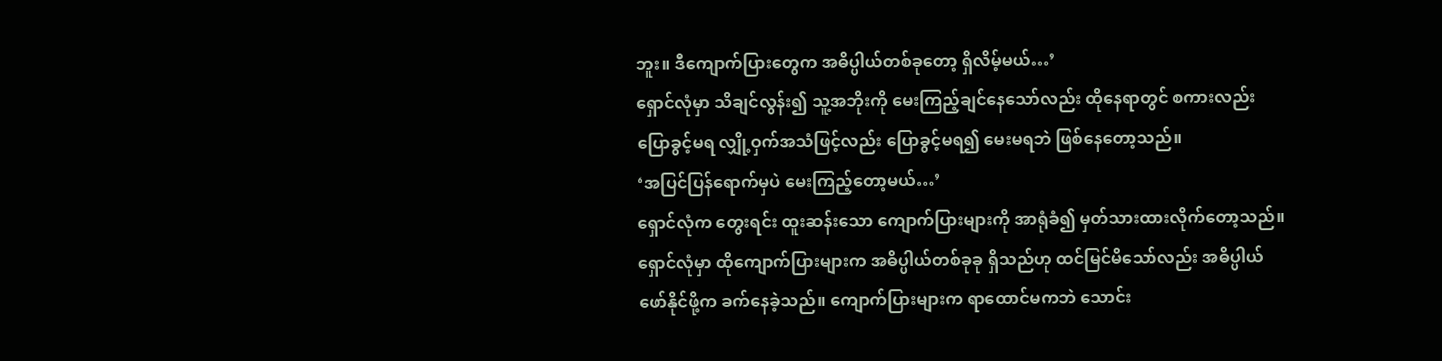ဘူး။ ဒီကျောက်ပြားတွေက အဓိပ္ပါယ်တစ်ခုတော့ ရှိလိမ့်မယ်…’
ရှောင်လုံမှာ သိချင်လွန်း၍ သူ့အဘိုးကို မေးကြည့်ချင်နေသော်လည်း ထိုနေရာတွင် စကားလည်း ပြောခွင့်မရ လျှို့ဝှက်အသံဖြင့်လည်း ပြောခွင့်မရ၍ မေးမရဘဲ ဖြစ်နေတော့သည်။
‘အပြင်ပြန်ရောက်မှပဲ မေးကြည့်တော့မယ်…’
ရှောင်လုံက တွေးရင်း ထူးဆန်းသော ကျောက်ပြားများကို အာရုံခံ၍ မှတ်သားထားလိုက်တော့သည်။
ရှောင်လုံမှာ ထိုကျောက်ပြားများက အဓိပ္ပါယ်တစ်ခုခု ရှိသည်ဟု ထင်မြင်မိသော်လည်း အဓိပ္ပါယ်ဖော်နိုင်ဖို့က ခက်နေခဲ့သည်။ ကျောက်ပြားများက ရာထောင်မကဘဲ သောင်း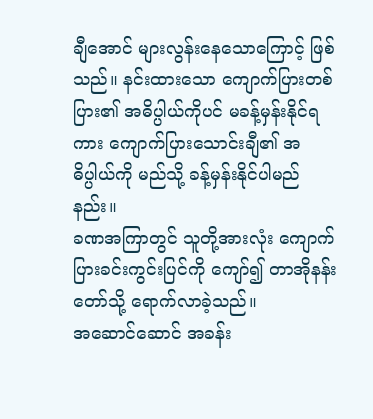ချီအောင် များလွန်းနေသောကြောင့် ဖြစ်သည်။ နင်းထားသော ကျောက်ပြားတစ်ပြား၏ အဓိပ္ပါယ်ကိုပင် မခန့်မှန်းနိုင်ရကား ကျောက်ပြားသောင်းချီ၏ အဓိပ္ပါယ်ကို မည်သို့ ခန့်မှန်းနိုင်ပါမည်နည်း။
ခဏအကြာတွင် သူတို့အားလုံး ကျောက်ပြားခင်းကွင်းပြင်ကို ကျော်၍ တာအိုနန်းတော်သို့ ရောက်လာခဲ့သည်။
အဆောင်ဆောင် အခန်း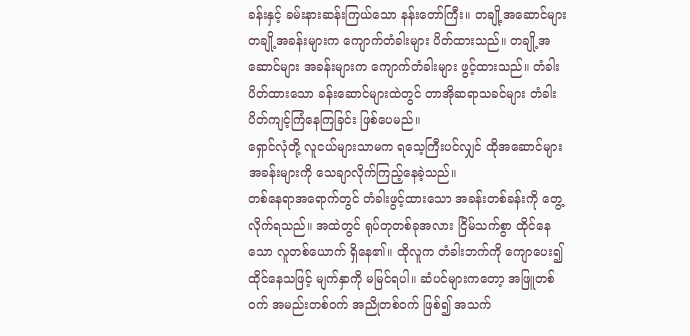ခန်းနှင့် ခမ်းနားဆန်းကြယ်သော နန်းတော်ကြီး။ တချို့အဆောင်များ တချို့အခန်းများက ကျောက်တံခါးများ ပိတ်ထားသည်။ တချို့အဆောင်များ အခန်းများက ကျောက်တံခါးများ ဖွင့်ထားသည်။ တံခါးပိတ်ထားသော ခန်းဆောင်များထဲတွင် တာအိုဆရာသခင်များ တံခါးပိတ်ကျင့်ကြံနေကြခြင်း ဖြစ်ပေမည်။
ရှောင်လုံတို့ လူငယ်များသာမက ရသေ့ကြီးပင်လျှင် ထိုအဆောင်များအခန်းများကို သေချာလိုက်ကြည့်နေခဲ့သည်။
တစ်နေရာအရောက်တွင် တံခါးဖွင့်ထားသော အခန်းတစ်ခန်းကို တွေ့လိုက်ရသည်။ အထဲတွင် ရုပ်တုတစ်ခုအလား ငြိမ်သက်စွာ ထိုင်နေသော လူတစ်ယောက် ရှိနေ၏။ ထိုလူက တံခါးဘက်ကို ကျောပေး၍ ထိုင်နေသဖြင့် မျက်နှာကို မမြင်ရပါ။ ဆံပင်များကတော့ အဖြူတစ်ဝက် အမည်းတစ်ဝက် အညိုတစ်ဝက် ဖြစ်၍ အသက်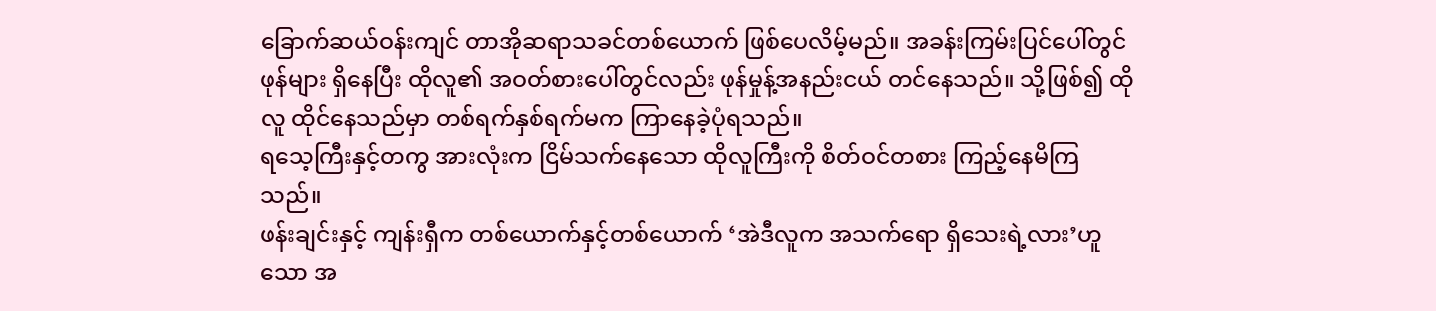ခြောက်ဆယ်ဝန်းကျင် တာအိုဆရာသခင်တစ်ယောက် ဖြစ်ပေလိမ့်မည်။ အခန်းကြမ်းပြင်ပေါ်တွင် ဖုန်များ ရှိနေပြီး ထိုလူ၏ အဝတ်စားပေါ်တွင်လည်း ဖုန်မှုန့်အနည်းငယ် တင်နေသည်။ သို့ဖြစ်၍ ထိုလူ ထိုင်နေသည်မှာ တစ်ရက်နှစ်ရက်မက ကြာနေခဲ့ပုံရသည်။
ရသေ့ကြီးနှင့်တကွ အားလုံးက ငြိမ်သက်နေသော ထိုလူကြီးကို စိတ်ဝင်တစား ကြည့်နေမိကြသည်။
ဖန်းချင်းနှင့် ကျန်းရှီက တစ်ယောက်နှင့်တစ်ယောက် ‘အဲဒီလူက အသက်ရော ရှိသေးရဲ့လား’ဟူသော အ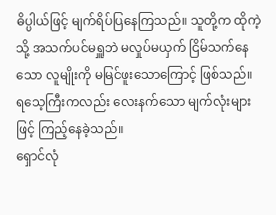ဓိပ္ပါယ်ဖြင့် မျက်ရိပ်ပြနေကြသည်။ သူတို့က ထိုကဲ့သို့ အသက်ပင်မရှူဘဲ မလှုပ်မယှက် ငြိမ်သက်နေသော လူမျိုးကို မမြင်ဖူးသောကြောင့် ဖြစ်သည်။
ရသေ့ကြီးကလည်း လေးနက်သော မျက်လုံးများဖြင့် ကြည့်နေခဲ့သည်။
ရှောင်လုံ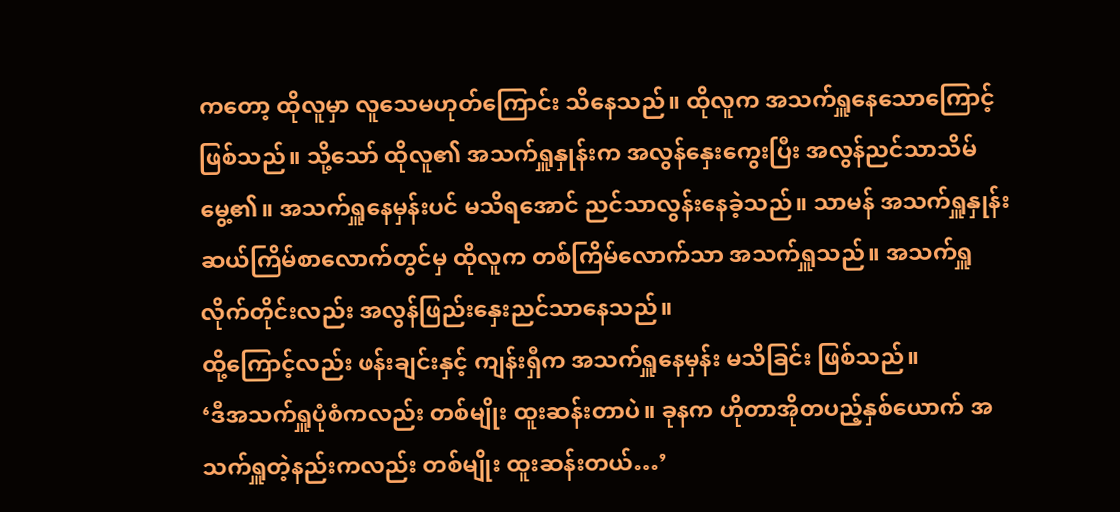ကတော့ ထိုလူမှာ လူသေမဟုတ်ကြောင်း သိနေသည်။ ထိုလူက အသက်ရှူနေသောကြောင့် ဖြစ်သည်။ သို့သော် ထိုလူ၏ အသက်ရှူနှုန်းက အလွန်နှေးကွေးပြီး အလွန်ညင်သာသိမ်မွေ့၏။ အသက်ရှူနေမှန်းပင် မသိရအောင် ညင်သာလွန်းနေခဲ့သည်။ သာမန် အသက်ရှူနှုန်း ဆယ်ကြိမ်စာလောက်တွင်မှ ထိုလူက တစ်ကြိမ်လောက်သာ အသက်ရှူသည်။ အသက်ရှူလိုက်တိုင်းလည်း အလွန်ဖြည်းနှေးညင်သာနေသည်။
ထို့ကြောင့်လည်း ဖန်းချင်းနှင့် ကျန်းရှီက အသက်ရှူနေမှန်း မသိခြင်း ဖြစ်သည်။
‘ဒီအသက်ရှူပုံစံကလည်း တစ်မျိုး ထူးဆန်းတာပဲ။ ခုနက ဟိုတာအိုတပည့်နှစ်ယောက် အသက်ရှူတဲ့နည်းကလည်း တစ်မျိုး ထူးဆန်းတယ်…’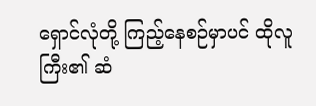ရှောင်လုံတို့ ကြည့်နေစဉ်မှာပင် ထိုလူကြီး၏ ဆံ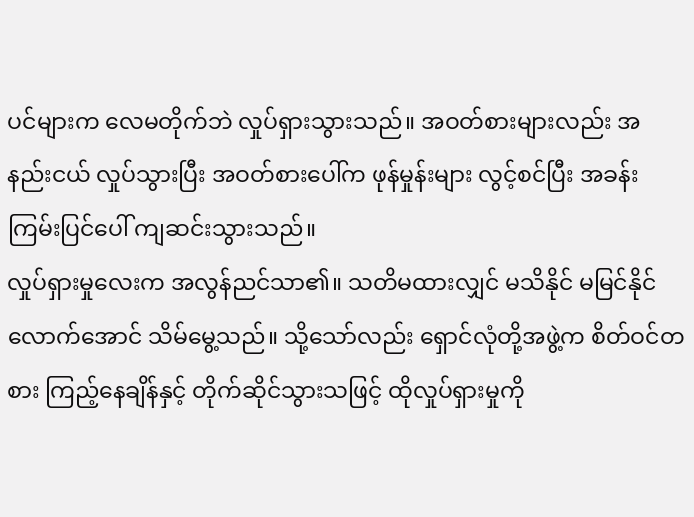ပင်များက လေမတိုက်ဘဲ လှုပ်ရှားသွားသည်။ အဝတ်စားများလည်း အနည်းငယ် လှုပ်သွားပြီး အဝတ်စားပေါ်က ဖုန်မှုန်းများ လွင့်စင်ပြီး အခန်းကြမ်းပြင်ပေါ် ကျဆင်းသွားသည်။
လှုပ်ရှားမှုလေးက အလွန်ညင်သာ၏။ သတိမထားလျှင် မသိနိုင် မမြင်နိုင်လောက်အောင် သိမ်မွေ့သည်။ သို့သော်လည်း ရှောင်လုံတို့အဖွဲ့က စိတ်ဝင်တစား ကြည့်နေချိန်နှင့် တိုက်ဆိုင်သွားသဖြင့် ထိုလှုပ်ရှားမှုကို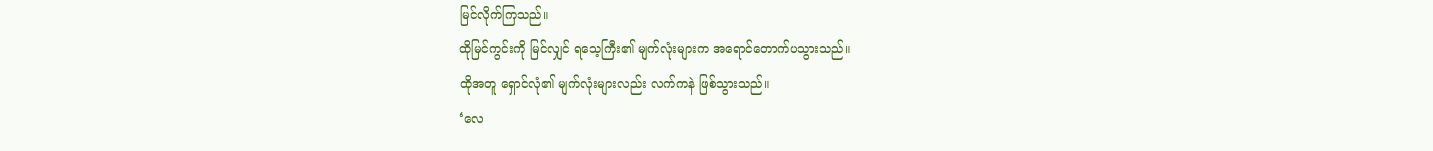မြင်လိုက်ကြသည်။
ထိုမြင်ကွင်းကို မြင်လျှင် ရသေ့ကြီး၏ မျက်လုံးများက အရောင်တောက်ပသွားသည်။
ထိုအတူ ရှောင်လုံ၏ မျက်လုံးများလည်း လက်ကနဲ ဖြစ်သွားသည်။
‘လေ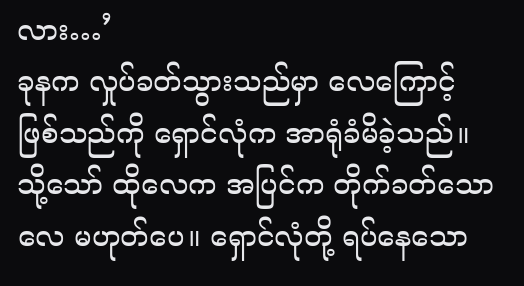လား…’
ခုနက လှုပ်ခတ်သွားသည်မှာ လေကြောင့် ဖြစ်သည်ကို ရှောင်လုံက အာရုံခံမိခဲ့သည်။ သို့သော် ထိုလေက အပြင်က တိုက်ခတ်သော လေ မဟုတ်ပေ။ ရှောင်လုံတို့ ရပ်နေသော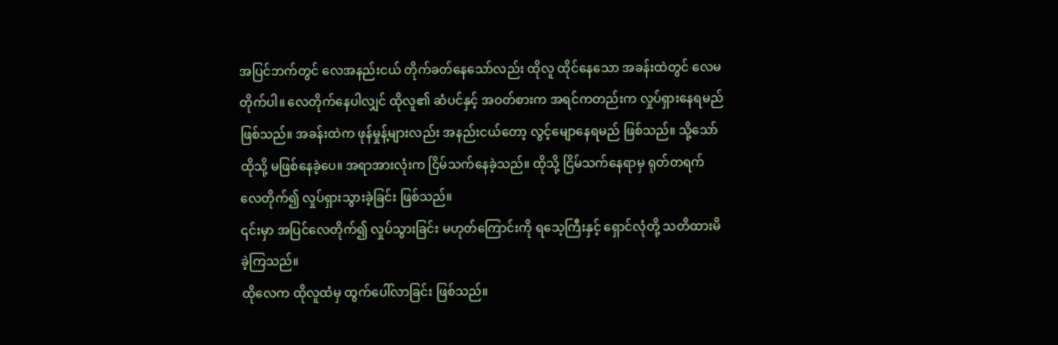အပြင်ဘက်တွင် လေအနည်းငယ် တိုက်ခတ်နေသော်လည်း ထိုလူ ထိုင်နေသော အခန်းထဲတွင် လေမတိုက်ပါ။ လေတိုက်နေပါလျှင် ထိုလူ၏ ဆံပင်နှင့် အဝတ်စားက အရင်ကတည်းက လှုပ်ရှားနေရမည် ဖြစ်သည်။ အခန်းထဲက ဖုန်မှုန့်များလည်း အနည်းငယ်တော့ လွင့်မျောနေရမည် ဖြစ်သည်။ သို့သော် ထိုသို့ မဖြစ်နေခဲ့ပေ။ အရာအားလုံးက ငြိမ်သက်နေခဲ့သည်။ ထိုသို့ ငြိမ်သက်နေရာမှ ရုတ်တရက် လေတိုက်၍ လှုပ်ရှားသွားခဲ့ခြင်း ဖြစ်သည်။
၎င်းမှာ အပြင်လေတိုက်၍ လှုပ်သွားခြင်း မဟုတ်ကြောင်းကို ရသေ့ကြီးနှင့် ရှောင်လုံတို့ သတိထားမိခဲ့ကြသည်။
ထိုလေက ထိုလူထံမှ ထွက်ပေါ်လာခြင်း ဖြစ်သည်။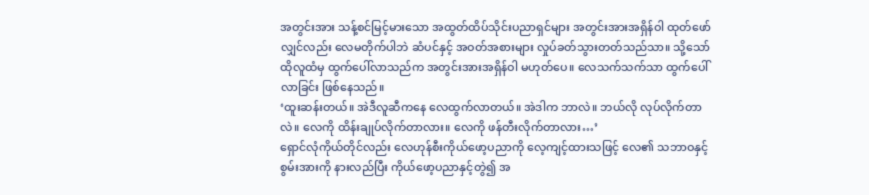အတွင်းအား သန့်စင်မြင့်မားသော အထွတ်ထိပ်သိုင်းပညာရှင်များ အတွင်းအားအရှိန်ဝါ ထုတ်ဖော်လျှင်လည်း လေမတိုက်ပါဘဲ ဆံပင်နှင့် အဝတ်အစားများ လှုပ်ခတ်သွားတတ်သည်သာ။ သို့သော် ထိုလူထံမှ ထွက်ပေါ်လာသည်က အတွင်းအားအရှိန်ဝါ မဟုတ်ပေ။ လေသက်သက်သာ ထွက်ပေါ်လာခြင်း ဖြစ်နေသည်။
‘ထူးဆန်းတယ်။ အဲဒီလူဆီကနေ လေထွက်လာတယ်။ အဲဒါက ဘာလဲ။ ဘယ်လို လုပ်လိုက်တာလဲ။ လေကို ထိန်းချုပ်လိုက်တာလား။ လေကို ဖန်တီးလိုက်တာလား…’
ရှောင်လုံကိုယ်တိုင်လည်း လေဟုန်စီးကိုယ်ဖော့ပညာကို လေ့ကျင့်ထားသဖြင့် လေ၏ သဘာဝနှင့် စွမ်းအားကို နားလည်ပြီး ကိုယ်ဖော့ပညာနှင့်တွဲ၍ အ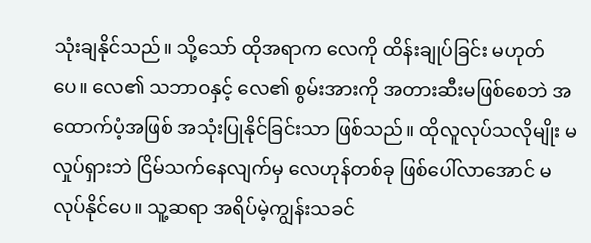သုံးချနိုင်သည်။ သို့သော် ထိုအရာက လေကို ထိန်းချုပ်ခြင်း မဟုတ်ပေ။ လေ၏ သဘာဝနှင့် လေ၏ စွမ်းအားကို အတားဆီးမဖြစ်စေဘဲ အထောက်ပံ့အဖြစ် အသုံးပြုနိုင်ခြင်းသာ ဖြစ်သည်။ ထိုလူလုပ်သလိုမျိုး မလှုပ်ရှားဘဲ ငြိမ်သက်နေလျက်မှ လေဟုန်တစ်ခု ဖြစ်ပေါ်လာအောင် မလုပ်နိုင်ပေ။ သူ့ဆရာ အရိပ်မဲ့ကျွန်းသခင်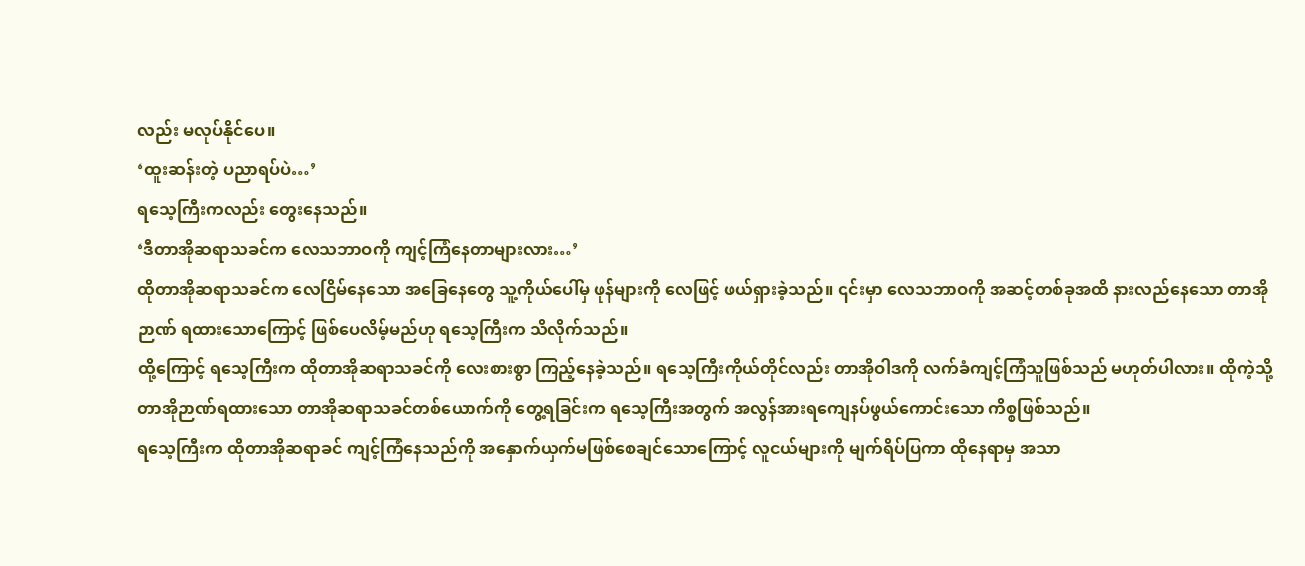လည်း မလုပ်နိုင်ပေ။
‘ထူးဆန်းတဲ့ ပညာရပ်ပဲ…’
ရသေ့ကြီးကလည်း တွေးနေသည်။
‘ဒီတာအိုဆရာသခင်က လေသဘာဝကို ကျင့်ကြံနေတာများလား…’
ထိုတာအိုဆရာသခင်က လေငြိမ်နေသော အခြေနေတွေ သူ့ကိုယ်ပေါ်မှ ဖုန်များကို လေဖြင့် ဖယ်ရှားခဲ့သည်။ ၎င်းမှာ လေသဘာဝကို အဆင့်တစ်ခုအထိ နားလည်နေသော တာအိုဉာဏ် ရထားသောကြောင့် ဖြစ်ပေလိမ့်မည်ဟု ရသေ့ကြီးက သိလိုက်သည်။
ထို့ကြောင့် ရသေ့ကြီးက ထိုတာအိုဆရာသခင်ကို လေးစားစွာ ကြည့်နေခဲ့သည်။ ရသေ့ကြီးကိုယ်တိုင်လည်း တာအိုဝါဒကို လက်ခံကျင့်ကြံသူဖြစ်သည် မဟုတ်ပါလား။ ထိုကဲ့သို့ တာအိုဉာဏ်ရထားသော တာအိုဆရာသခင်တစ်ယောက်ကို တွေ့ရခြင်းက ရသေ့ကြီးအတွက် အလွန်အားရကျေနပ်ဖွယ်ကောင်းသော ကိစ္စဖြစ်သည်။
ရသေ့ကြီးက ထိုတာအိုဆရာခင် ကျင့်ကြံနေသည်ကို အနှောက်ယှက်မဖြစ်စေချင်သောကြောင့် လူငယ်များကို မျက်ရိပ်ပြကာ ထိုနေရာမှ အသာ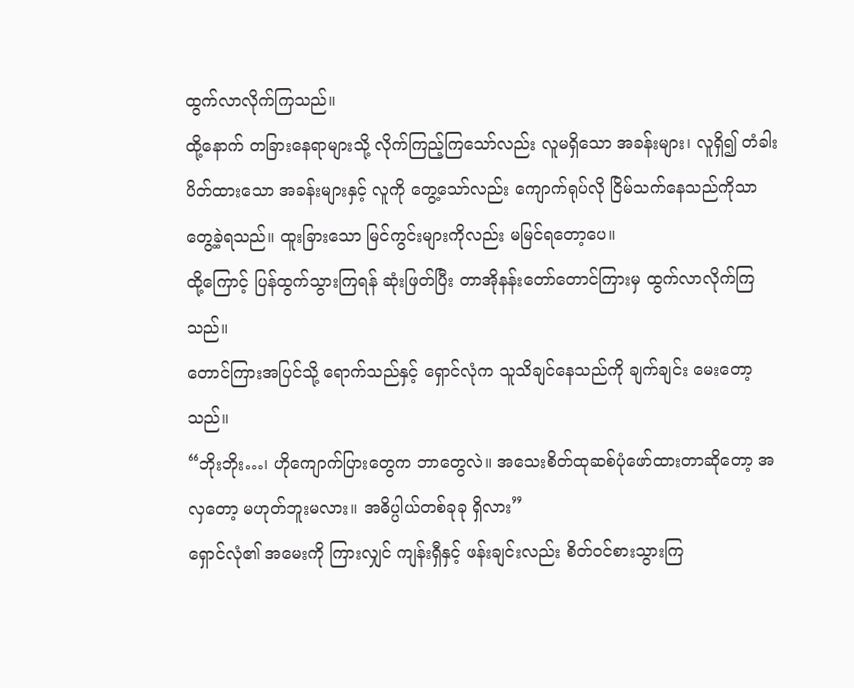ထွက်လာလိုက်ကြသည်။
ထို့နောက် တခြားနေရာများသို့ လိုက်ကြည့်ကြသော်လည်း လူမရှိသော အခန်းများ၊ လူရှိ၍ တံခါးပိတ်ထားသော အခန်းများနှင့် လူကို တွေ့သော်လည်း ကျောက်ရုပ်လို ငြိမ်သက်နေသည်ကိုသာ တွေ့ခဲ့ရသည်။ ထူးခြားသော မြင်ကွင်းများကိုလည်း မမြင်ရတော့ပေ။
ထို့ကြောင့် ပြန်ထွက်သွားကြရန် ဆုံးဖြတ်ပြီး တာအိုနန်းတော်တောင်ကြားမှ ထွက်လာလိုက်ကြသည်။
တောင်ကြားအပြင်သို့ ရောက်သည်နှင့် ရှောင်လုံက သူသိချင်နေသည်ကို ချက်ချင်း မေးတော့သည်။
“ဘိုးဘိုး…၊ ဟိုကျောက်ပြားတွေက ဘာတွေလဲ။ အသေးစိတ်ထုဆစ်ပုံဖော်ထားတာဆိုတော့ အလှတော့ မဟုတ်ဘူးမလား။ အဓိပ္ပါယ်တစ်ခုခု ရှိလား”
ရှောင်လုံ၏ အမေးကို ကြားလျှင် ကျန်းရှီနှင့် ဖန်းချင်းလည်း စိတ်ဝင်စားသွားကြ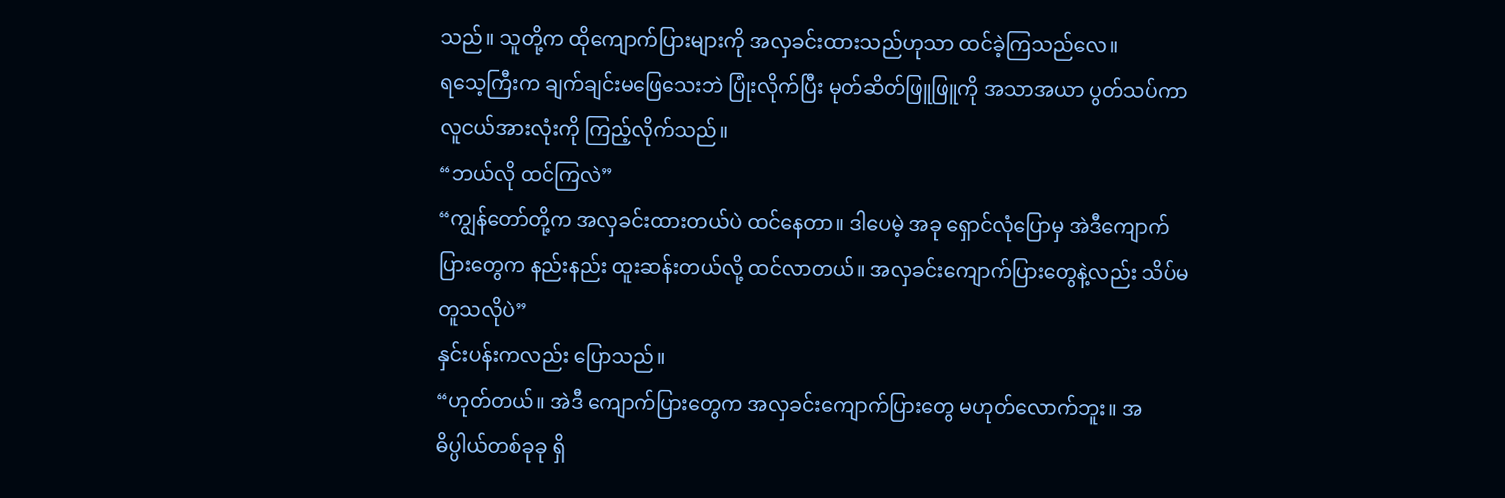သည်။ သူတို့က ထိုကျောက်ပြားများကို အလှခင်းထားသည်ဟုသာ ထင်ခဲ့ကြသည်လေ။
ရသေ့ကြီးက ချက်ချင်းမဖြေသေးဘဲ ပြုံးလိုက်ပြီး မုတ်ဆိတ်ဖြူဖြူကို အသာအယာ ပွတ်သပ်ကာ လူငယ်အားလုံးကို ကြည့်လိုက်သည်။
“ဘယ်လို ထင်ကြလဲ”
“ကျွန်တော်တို့က အလှခင်းထားတယ်ပဲ ထင်နေတာ။ ဒါပေမဲ့ အခု ရှောင်လုံပြောမှ အဲဒီကျောက်ပြားတွေက နည်းနည်း ထူးဆန်းတယ်လို့ ထင်လာတယ်။ အလှခင်းကျောက်ပြားတွေနဲ့လည်း သိပ်မတူသလိုပဲ”
နှင်းပန်းကလည်း ပြောသည်။
“ဟုတ်တယ်။ အဲဒီ ကျောက်ပြားတွေက အလှခင်းကျောက်ပြားတွေ မဟုတ်လောက်ဘူး။ အဓိပ္ပါယ်တစ်ခုခု ရှိ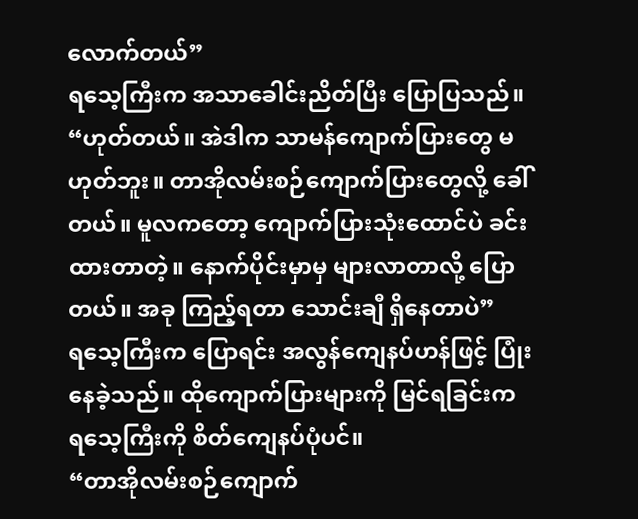လောက်တယ်”
ရသေ့ကြီးက အသာခေါင်းညိတ်ပြီး ပြောပြသည်။
“ဟုတ်တယ်။ အဲဒါက သာမန်ကျောက်ပြားတွေ မဟုတ်ဘူး။ တာအိုလမ်းစဉ်ကျောက်ပြားတွေလို့ ခေါ်တယ်။ မူလကတော့ ကျောက်ပြားသုံးထောင်ပဲ ခင်းထားတာတဲ့။ နောက်ပိုင်းမှာမှ များလာတာလို့ ပြောတယ်။ အခု ကြည့်ရတာ သောင်းချီ ရှိနေတာပဲ”
ရသေ့ကြီးက ပြောရင်း အလွန်ကျေနပ်ဟန်ဖြင့် ပြုံးနေခဲ့သည်။ ထိုကျောက်ပြားများကို မြင်ရခြင်းက ရသေ့ကြီးကို စိတ်ကျေနပ်ပုံပင်။
“တာအိုလမ်းစဉ်ကျောက်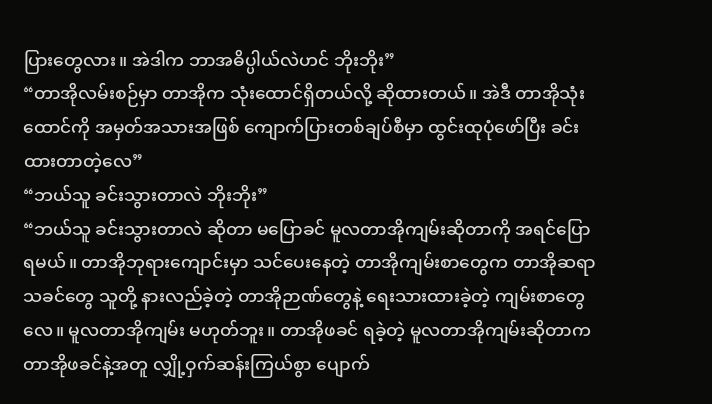ပြားတွေလား။ အဲဒါက ဘာအဓိပ္ပါယ်လဲဟင် ဘိုးဘိုး”
“တာအိုလမ်းစဉ်မှာ တာအိုက သုံးထောင်ရှိတယ်လို့ ဆိုထားတယ်။ အဲဒီ တာအိုသုံးထောင်ကို အမှတ်အသားအဖြစ် ကျောက်ပြားတစ်ချပ်စီမှာ ထွင်းထုပုံဖော်ပြီး ခင်းထားတာတဲ့လေ”
“ဘယ်သူ ခင်းသွားတာလဲ ဘိုးဘိုး”
“ဘယ်သူ ခင်းသွားတာလဲ ဆိုတာ မပြောခင် မူလတာအိုကျမ်းဆိုတာကို အရင်ပြောရမယ်။ တာအိုဘုရားကျောင်းမှာ သင်ပေးနေတဲ့ တာအိုကျမ်းစာတွေက တာအိုဆရာသခင်တွေ သူတို့ နားလည်ခဲ့တဲ့ တာအိုဉာဏ်တွေနဲ့ ရေးသားထားခဲ့တဲ့ ကျမ်းစာတွေလေ။ မူလတာအိုကျမ်း မဟုတ်ဘူး။ တာအိုဖခင် ရခဲ့တဲ့ မူလတာအိုကျမ်းဆိုတာက တာအိုဖခင်နဲ့အတူ လျှို့ဝှက်ဆန်းကြယ်စွာ ပျောက်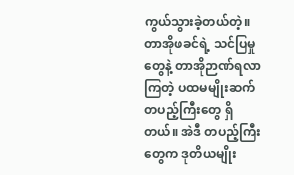ကွယ်သွားခဲ့တယ်တဲ့။ တာအိုဖခင်ရဲ့ သင်ပြမှုတွေနဲ့ တာအိုဉာဏ်ရလာကြတဲ့ ပထမမျိုးဆက် တပည့်ကြီးတွေ ရှိတယ်။ အဲဒီ တပည့်ကြီးတွေက ဒုတိယမျိုး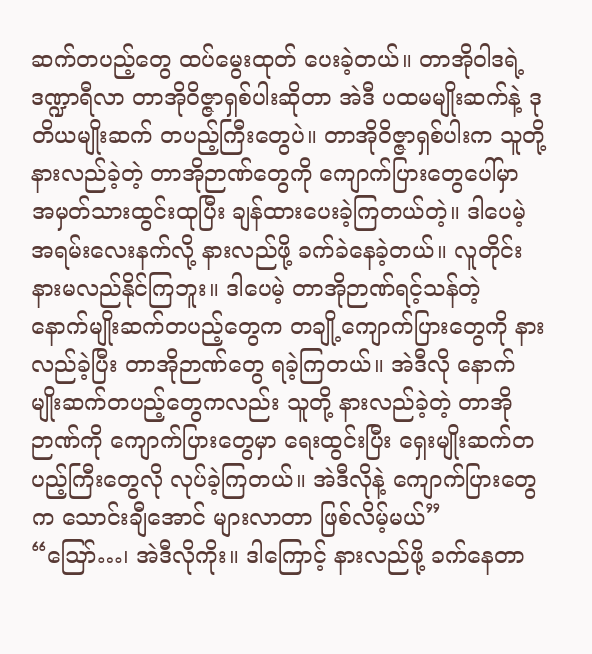ဆက်တပည့်တွေ ထပ်မွေးထုတ် ပေးခဲ့တယ်။ တာအိုဝါဒရဲ့ ဒဏ္ဍာရီလာ တာအိုဝိဇ္ဇာရှစ်ပါးဆိုတာ အဲဒီ ပထမမျိုးဆက်နဲ့ ဒုတိယမျိုးဆက် တပည့်ကြီးတွေပဲ။ တာအိုဝိဇ္ဇာရှစ်ပါးက သူတို့ နားလည်ခဲ့တဲ့ တာအိုဉာဏ်တွေကို ကျောက်ပြားတွေပေါ်မှာ အမှတ်သားထွင်းထုပြီး ချန်ထားပေးခဲ့ကြတယ်တဲ့။ ဒါပေမဲ့ အရမ်းလေးနက်လို့ နားလည်ဖို့ ခက်ခဲနေခဲ့တယ်။ လူတိုင်း နားမလည်နိုင်ကြဘူး။ ဒါပေမဲ့ တာအိုဉာဏ်ရင့်သန်တဲ့ နောက်မျိုးဆက်တပည့်တွေက တချို့ကျောက်ပြားတွေကို နားလည်ခဲ့ပြီး တာအိုဉာဏ်တွေ ရခဲ့ကြတယ်။ အဲဒီလို နောက်မျိုးဆက်တပည့်တွေကလည်း သူတို့ နားလည်ခဲ့တဲ့ တာအိုဉာဏ်ကို ကျောက်ပြားတွေမှာ ရေးထွင်းပြီး ရှေးမျိုးဆက်တပည့်ကြီးတွေလို လုပ်ခဲ့ကြတယ်။ အဲဒီလိုနဲ့ ကျောက်ပြားတွေက သောင်းချီအောင် များလာတာ ဖြစ်လိမ့်မယ်”
“ဪ…၊ အဲဒီလိုကိုး။ ဒါကြောင့် နားလည်ဖို့ ခက်နေတာ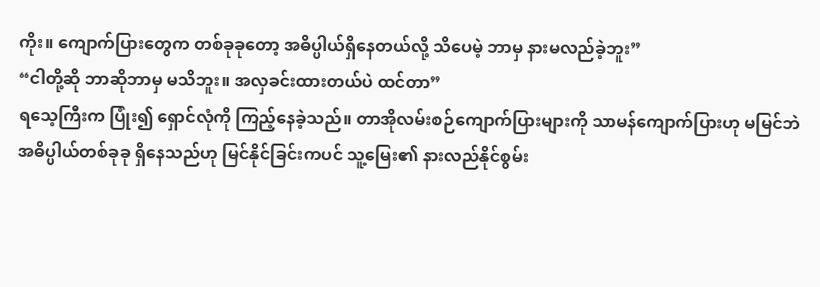ကိုး။ ကျောက်ပြားတွေက တစ်ခုခုတော့ အဓိပ္ပါယ်ရှိနေတယ်လို့ သိပေမဲ့ ဘာမှ နားမလည်ခဲ့ဘူး”
“ငါတို့ဆို ဘာဆိုဘာမှ မသိဘူး။ အလှခင်းထားတယ်ပဲ ထင်တာ”
ရသေ့ကြီးက ပြုံး၍ ရှောင်လုံကို ကြည့်နေခဲ့သည်။ တာအိုလမ်းစဉ်ကျောက်ပြားများကို သာမန်ကျောက်ပြားဟု မမြင်ဘဲ အဓိပ္ပါယ်တစ်ခုခု ရှိနေသည်ဟု မြင်နိုင်ခြင်းကပင် သူ့မြေး၏ နားလည်နိုင်စွမ်း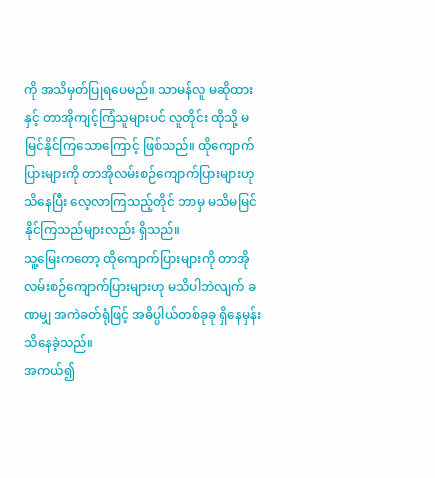ကို အသိမှတ်ပြုရပေမည်။ သာမန်လူ မဆိုထားနှင့် တာအိုကျင့်ကြံသူများပင် လူတိုင်း ထိုသို့ မမြင်နိုင်ကြသောကြောင့် ဖြစ်သည်။ ထိုကျောက်ပြားများကို တာအိုလမ်းစဉ်ကျောက်ပြားများဟု သိနေပြီး လေ့လာကြသည့်တိုင် ဘာမှ မသိမမြင်နိုင်ကြသည်များလည်း ရှိသည်။
သူ့မြေးကတော့ ထိုကျောက်ပြားများကို တာအိုလမ်းစဉ်ကျောက်ပြားများဟု မသိပါဘဲလျက် ခဏမျှ အကဲခတ်ရုံဖြင့် အဓိပ္ပါယ်တစ်ခုခု ရှိနေမှန်း သိနေခဲ့သည်။
အကယ်၍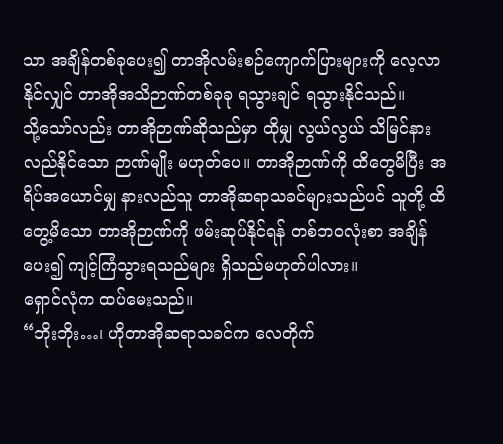သာ အချိန်တစ်ခုပေး၍ တာအိုလမ်းစဉ်ကျောက်ပြားများကို လေ့လာနိုင်လျှင် တာအိုအသိဉာဏ်တစ်ခုခု ရသွားချင် ရသွားနိုင်သည်။
သို့သော်လည်း တာအိုဉာဏ်ဆိုသည်မှာ ထိုမျှ လွယ်လွယ် သိမြင်နားလည်နိုင်သော ဉာဏ်မျိုး မဟုတ်ပေ။ တာအိုဉာဏ်ကို ထိတွေမိပြီး အရိပ်အယောင်မျှ နားလည်သူ တာအိုဆရာသခင်များသည်ပင် သူတို့ ထိတွေ့မိသော တာအိုဉာဏ်ကို ဖမ်းဆုပ်နိုင်ရန် တစ်ဘဝလုံးစာ အချိန်ပေး၍ ကျင့်ကြံသွားရသည်များ ရှိသည်မဟုတ်ပါလား။
ရှောင်လုံက ထပ်မေးသည်။
“ဘိုးဘိုး…၊ ဟိုတာအိုဆရာသခင်က လေတိုက်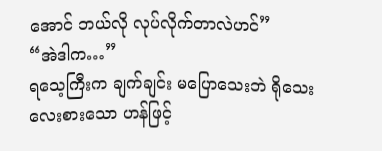အောင် ဘယ်လို လုပ်လိုက်တာလဲဟင်”
“အဲဒါက…”
ရသေ့ကြီးက ချက်ချင်း မပြောသေးဘဲ ရိုသေးလေးစားသော ဟန်ဖြင့်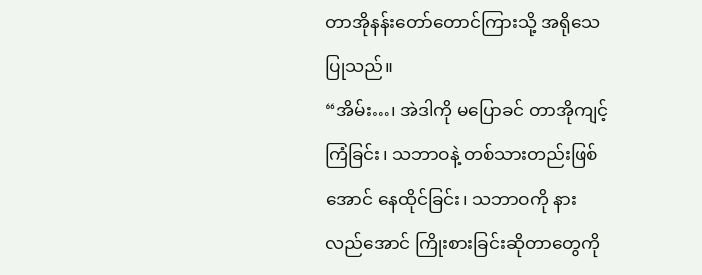တာအိုနန်းတော်တောင်ကြားသို့ အရိုသေပြုသည်။
“အိမ်း…၊ အဲဒါကို မပြောခင် တာအိုကျင့်ကြံခြင်း၊ သဘာဝနဲ့ တစ်သားတည်းဖြစ်အောင် နေထိုင်ခြင်း၊ သဘာဝကို နားလည်အောင် ကြိုးစားခြင်းဆိုတာတွေကို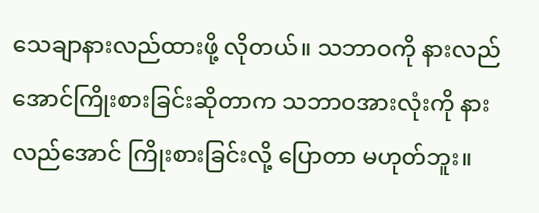သေချာနားလည်ထားဖို့ လိုတယ်။ သဘာဝကို နားလည်အောင်ကြိုးစားခြင်းဆိုတာက သဘာဝအားလုံးကို နားလည်အောင် ကြိုးစားခြင်းလို့ ပြောတာ မဟုတ်ဘူး။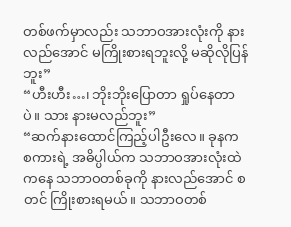တစ်ဖက်မှာလည်း သဘာဝအားလုံးကို နားလည်အောင် မကြိုးစားရဘူးလို့ မဆိုလိုပြန်ဘူး”
“ဟီးဟီး…၊ ဘိုးဘိုးပြောတာ ရှုပ်နေတာပဲ။ သား နားမလည်ဘူး”
“ဆက်နားထောင်ကြည့်ပါဦးလေ။ ခုနက စကားရဲ့ အဓိပ္ပါယ်က သဘာဝအားလုံးထဲကနေ သဘာဝတစ်ခုကို နားလည်အောင် စတင် ကြိုးစားရမယ်။ သဘာဝတစ်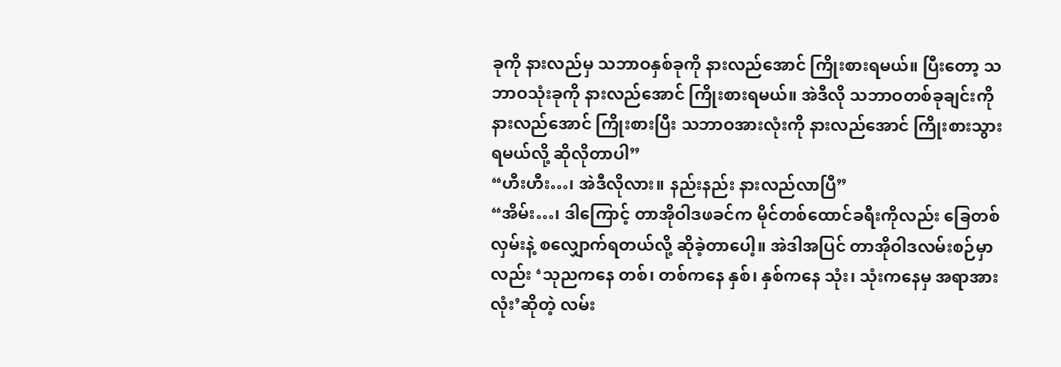ခုကို နားလည်မှ သဘာဝနှစ်ခုကို နားလည်အောင် ကြိုးစားရမယ်။ ပြီးတော့ သဘာဝသုံးခုကို နားလည်အောင် ကြိုးစားရမယ်။ အဲဒီလို သဘာဝတစ်ခုချင်းကို နားလည်အောင် ကြိုးစားပြီး သဘာဝအားလုံးကို နားလည်အောင် ကြိုးစားသွားရမယ်လို့ ဆိုလိုတာပါ”
“ဟီးဟီး…၊ အဲဒီလိုလား။ နည်းနည်း နားလည်လာပြီ”
“အိမ်း…၊ ဒါကြောင့် တာအိုဝါဒဖခင်က မိုင်တစ်ထောင်ခရီးကိုလည်း ခြေတစ်လှမ်းနဲ့ စလျှောက်ရတယ်လို့ ဆိုခဲ့တာပေါ့။ အဲဒါအပြင် တာအိုဝါဒလမ်းစဉ်မှာလည်း ‘သုညကနေ တစ်၊ တစ်ကနေ နှစ်၊ နှစ်ကနေ သုံး၊ သုံးကနေမှ အရာအားလုံး’ဆိုတဲ့ လမ်း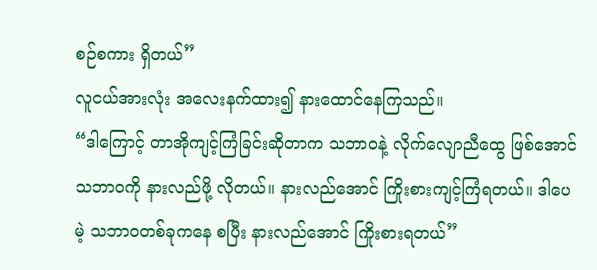စဉ်စကား ရှိတယ်”
လူငယ်အားလုံး အလေးနက်ထား၍ နားထောင်နေကြသည်။
“ဒါကြောင့် တာအိုကျင့်ကြံခြင်းဆိုတာက သဘာဝနဲ့ လိုက်လျောညီထွေ ဖြစ်အောင်သဘာဝကို နားလည်ဖို့ လိုတယ်။ နားလည်အောင် ကြိုးစားကျင့်ကြံရတယ်။ ဒါပေမဲ့ သဘာဝတစ်ခုကနေ စပြီး နားလည်အောင် ကြိုးစားရတယ်”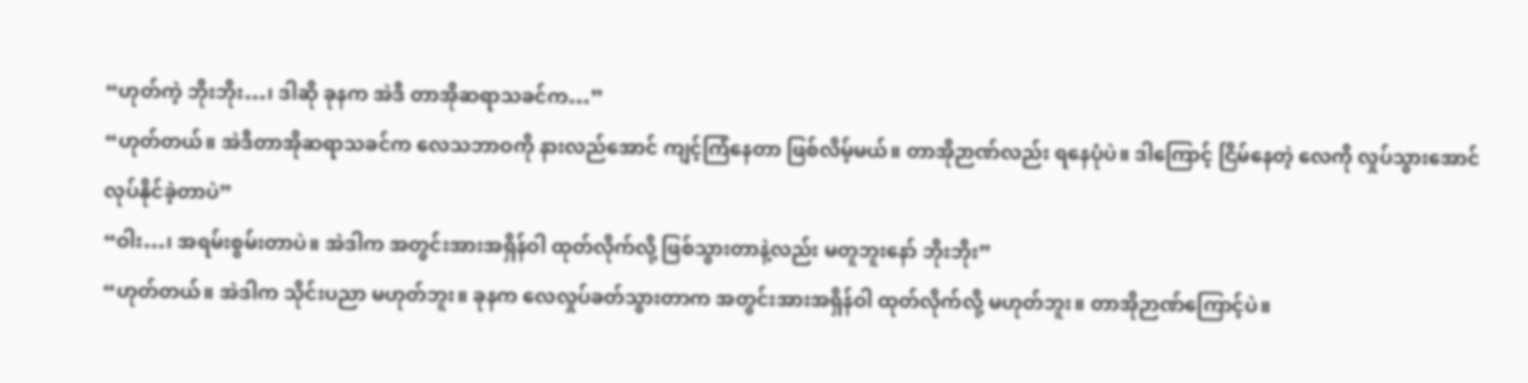“ဟုတ်ကဲ့ ဘိုးဘိုး…၊ ဒါဆို ခုနက အဲဒီ တာအိုဆရာသခင်က…”
“ဟုတ်တယ်။ အဲဒီတာအိုဆရာသခင်က လေသဘာဝကို နားလည်အောင် ကျင့်ကြံနေတာ ဖြစ်လိမ့်မယ်။ တာအိုဉာဏ်လည်း ရနေပုံပဲ။ ဒါကြောင့် ငြိမ်နေတဲ့ လေကို လှုပ်သွားအောင် လုပ်နိုင်ခဲ့တာပဲ”
“ဝါး…၊ အရမ်းစွမ်းတာပဲ။ အဲဒါက အတွင်းအားအရှိန်ဝါ ထုတ်လိုက်လို့ ဖြစ်သွားတာနဲ့လည်း မတူဘူးနော် ဘိုးဘိုး”
“ဟုတ်တယ်။ အဲဒါက သိုင်းပညာ မဟုတ်ဘူး။ ခုနက လေလှုပ်ခတ်သွားတာက အတွင်းအားအရှိန်ဝါ ထုတ်လိုက်လို့ မဟုတ်ဘူး။ တာအိုဉာဏ်ကြောင့်ပဲ။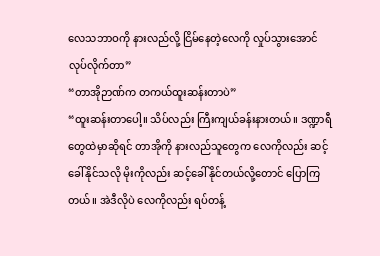လေသဘာဝကို နားလည်လို့ ငြိမ်နေတဲ့လေကို လှုပ်သွားအောင် လုပ်လိုက်တာ”
“တာအိုဉာဏ်က တကယ်ထူးဆန်းတာပဲ”
“ထူးဆန်းတာပေါ့။ သိပ်လည်း ကြီးကျယ်ခန်းနားတယ်။ ဒဏ္ဍာရီတွေထဲမှာဆိုရင် တာအိုကို နားလည်သူတွေက လေကိုလည်း ဆင့်ခေါ်နိုင်သလို မိုးကိုလည်း ဆင့်ခေါ်နိုင်တယ်လို့တောင် ပြောကြတယ်။ အဲဒီလိုပဲ လေကိုလည်း ရပ်တန့်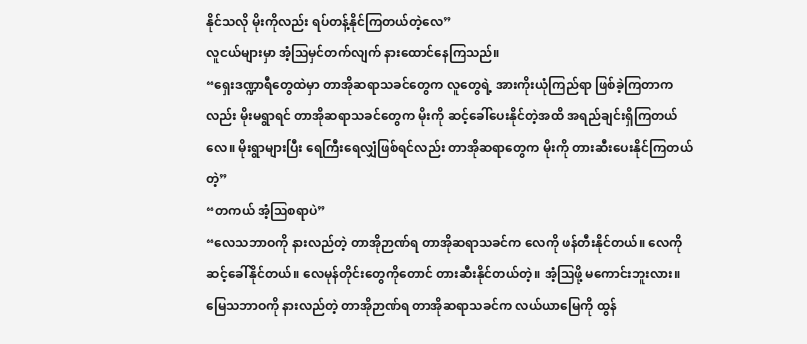နိုင်သလို မိုးကိုလည်း ရပ်တန့်နိုင်ကြတယ်တဲ့လေ”
လူငယ်များမှာ အံ့ဩမှင်တက်လျက် နားထောင်နေကြသည်။
“ရှေးဒဏ္ဍာရီတွေထဲမှာ တာအိုဆရာသခင်တွေက လူတွေရဲ့ အားကိုးယုံကြည်ရာ ဖြစ်ခဲ့ကြတာကလည်း မိုးမရွာရင် တာအိုဆရာသခင်တွေက မိုးကို ဆင့်ခေါ်ပေးနိုင်တဲ့အထိ အရည်ချင်းရှိကြတယ်လေ။ မိုးရွာများပြီး ရေကြီးရေလျှံဖြစ်ရင်လည်း တာအိုဆရာတွေက မိုးကို တားဆီးပေးနိုင်ကြတယ်တဲ့”
“တကယ် အံ့ဩစရာပဲ”
“လေသဘာဝကို နားလည်တဲ့ တာအိုဉာဏ်ရ တာအိုဆရာသခင်က လေကို ဖန်တီးနိုင်တယ်။ လေကို ဆင့်ခေါ်နိုင်တယ်။ လေမုန်တိုင်းတွေကိုတောင် တားဆီးနိုင်တယ်တဲ့။ အံ့ဩဖို့ မကောင်းဘူးလား။ မြေသဘာဝကို နားလည်တဲ့ တာအိုဉာဏ်ရ တာအိုဆရာသခင်က လယ်ယာမြေကို ထွန်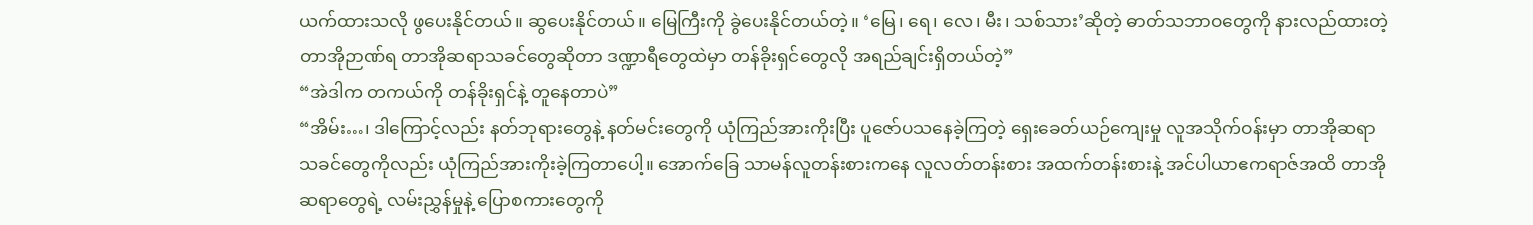ယက်ထားသလို ဖွပေးနိုင်တယ်။ ဆွပေးနိုင်တယ်။ မြေကြီးကို ခွဲပေးနိုင်တယ်တဲ့။ ‘မြေ၊ ရေ၊ လေ၊ မီး၊ သစ်သား’ဆိုတဲ့ ဓာတ်သဘာဝတွေကို နားလည်ထားတဲ့ တာအိုဉာဏ်ရ တာအိုဆရာသခင်တွေဆိုတာ ဒဏ္ဍာရီတွေထဲမှာ တန်ခိုးရှင်တွေလို အရည်ချင်းရှိတယ်တဲ့”
“အဲဒါက တကယ်ကို တန်ခိုးရှင်နဲ့ တူနေတာပဲ”
“အိမ်း…၊ ဒါကြောင့်လည်း နတ်ဘုရားတွေနဲ့ နတ်မင်းတွေကို ယုံကြည်အားကိုးပြီး ပူဇော်ပသနေခဲ့ကြတဲ့ ရှေးခေတ်ယဉ်ကျေးမှု လူအသိုက်ဝန်းမှာ တာအိုဆရာသခင်တွေကိုလည်း ယုံကြည်အားကိုးခဲ့ကြတာပေါ့။ အောက်ခြေ သာမန်လူတန်းစားကနေ လူလတ်တန်းစား အထက်တန်းစားနဲ့ အင်ပါယာဧကရာဇ်အထိ တာအိုဆရာတွေရဲ့ လမ်းညွှန်မှုနဲ့ ပြောစကားတွေကို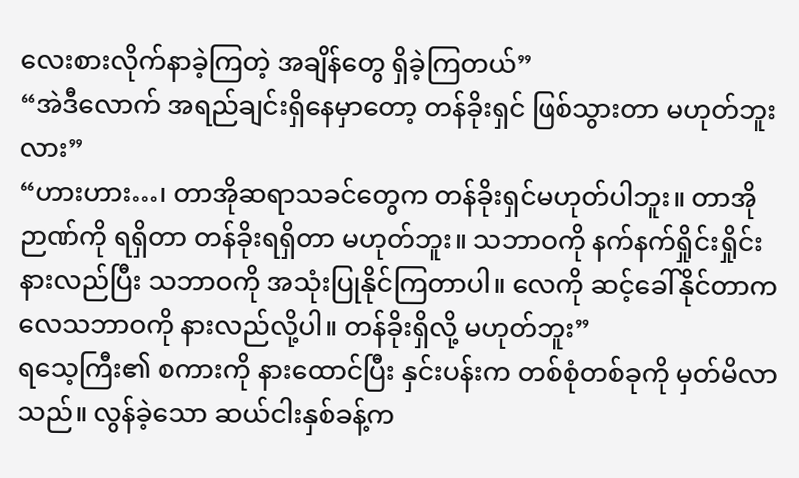လေးစားလိုက်နာခဲ့ကြတဲ့ အချိန်တွေ ရှိခဲ့ကြတယ်”
“အဲဒီလောက် အရည်ချင်းရှိနေမှာတော့ တန်ခိုးရှင် ဖြစ်သွားတာ မဟုတ်ဘူးလား”
“ဟားဟား…၊ တာအိုဆရာသခင်တွေက တန်ခိုးရှင်မဟုတ်ပါဘူး။ တာအိုဉာဏ်ကို ရရှိတာ တန်ခိုးရရှိတာ မဟုတ်ဘူး။ သဘာဝကို နက်နက်ရှိုင်းရှိုင်း နားလည်ပြီး သဘာဝကို အသုံးပြုနိုင်ကြတာပါ။ လေကို ဆင့်ခေါ်နိုင်တာက လေသဘာဝကို နားလည်လို့ပါ။ တန်ခိုးရှိလို့ မဟုတ်ဘူး”
ရသေ့ကြီး၏ စကားကို နားထောင်ပြီး နှင်းပန်းက တစ်စုံတစ်ခုကို မှတ်မိလာသည်။ လွန်ခဲ့သော ဆယ်ငါးနှစ်ခန့်က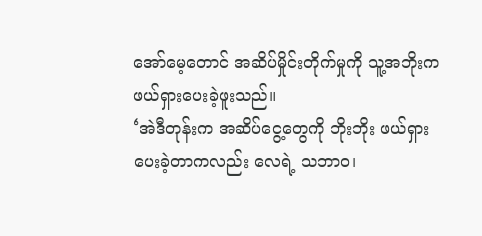အော်မေ့တောင် အဆိပ်မှိုင်းတိုက်မှုကို သူ့အဘိုးက ဖယ်ရှားပေးခဲ့ဖူးသည်။
‘အဲဒီတုန်းက အဆိပ်ငွေ့တွေကို ဘိုးဘိုး ဖယ်ရှားပေးခဲ့တာကလည်း လေရဲ့ သဘာဝ၊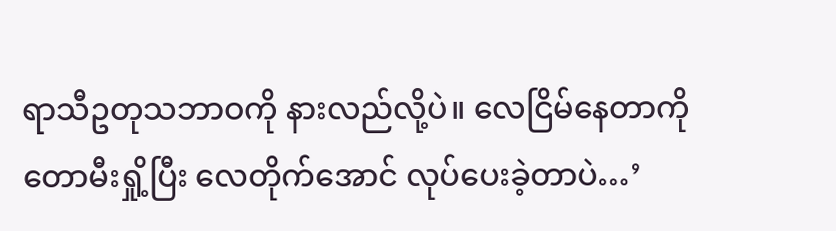ရာသီဥတုသဘာဝကို နားလည်လို့ပဲ။ လေငြိမ်နေတာကို တောမီးရှို့ပြီး လေတိုက်အောင် လုပ်ပေးခဲ့တာပဲ…’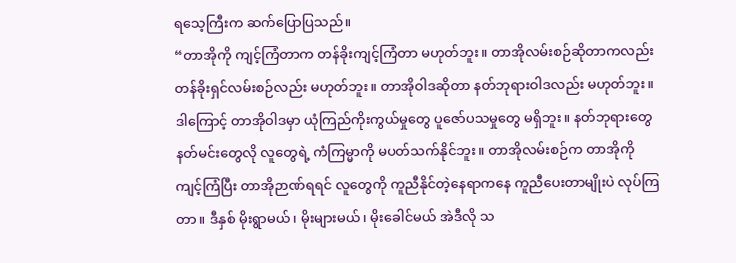ရသေ့ကြီးက ဆက်ပြောပြသည်။
“တာအိုကို ကျင့်ကြံတာက တန်ခိုးကျင့်ကြံတာ မဟုတ်ဘူး။ တာအိုလမ်းစဉ်ဆိုတာကလည်း တန်ခိုးရှင်လမ်းစဉ်လည်း မဟုတ်ဘူး။ တာအိုဝါဒဆိုတာ နတ်ဘုရားဝါဒလည်း မဟုတ်ဘူး။ ဒါကြောင့် တာအိုဝါဒမှာ ယုံကြည်ကိုးကွယ်မှုတွေ ပူဇော်ပသမှုတွေ မရှိဘူး။ နတ်ဘုရားတွေ နတ်မင်းတွေလို လူတွေရဲ့ ကံကြမ္မာကို မပတ်သက်နိုင်ဘူး။ တာအိုလမ်းစဉ်က တာအိုကို ကျင့်ကြံပြီး တာအိုဉာဏ်ရရင် လူတွေကို ကူညီနိုင်တဲ့နေရာကနေ ကူညီပေးတာမျိုးပဲ လုပ်ကြတာ။ ဒီနှစ် မိုးရွာမယ်၊ မိုးများမယ်၊ မိုးခေါင်မယ် အဲဒီလို သ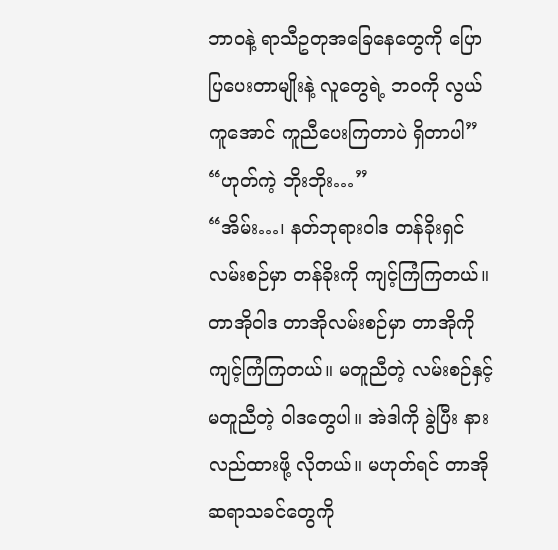ဘာဝနဲ့ ရာသီဥတုအခြေနေတွေကို ပြောပြပေးတာမျိုးနဲ့ လူတွေရဲ့ ဘဝကို လွယ်ကူအောင် ကူညီပေးကြတာပဲ ရှိတာပါ”
“ဟုတ်ကဲ့ ဘိုးဘိုး…”
“အိမ်း…၊ နတ်ဘုရားဝါဒ တန်ခိုးရှင်လမ်းစဉ်မှာ တန်ခိုးကို ကျင့်ကြံကြတယ်။ တာအိုဝါဒ တာအိုလမ်းစဉ်မှာ တာအိုကို ကျင့်ကြံကြတယ်။ မတူညီတဲ့ လမ်းစဉ်နှင့် မတူညီတဲ့ ဝါဒတွေပါ။ အဲဒါကို ခွဲပြီး နားလည်ထားဖို့ လိုတယ်။ မဟုတ်ရင် တာအိုဆရာသခင်တွေကို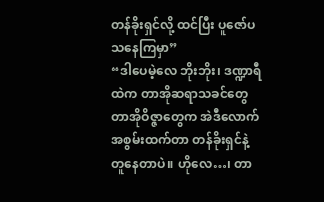တန်ခိုးရှင်လို့ ထင်ပြီး ပူဇော်ပသနေကြမှာ”
“ဒါပေမဲ့လေ ဘိုးဘိုး၊ ဒဏ္ဍာရီထဲက တာအိုဆရာသခင်တွေ တာအိုဝိဇ္ဇာတွေက အဲဒီလောက် အစွမ်းထက်တာ တန်ခိုးရှင်နဲ့ တူနေတာပဲ။ ဟိုလေ…၊ တာ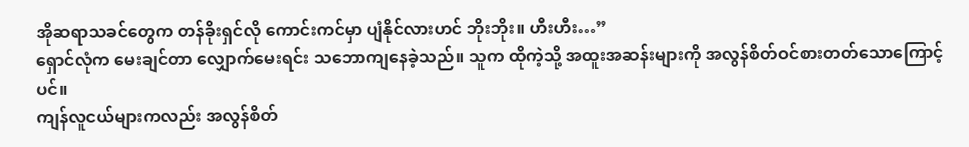အိုဆရာသခင်တွေက တန်ခိုးရှင်လို ကောင်းကင်မှာ ပျံနိုင်လားဟင် ဘိုးဘိုး။ ဟီးဟီး…”
ရှောင်လုံက မေးချင်တာ လျှောက်မေးရင်း သဘောကျနေခဲ့သည်။ သူက ထိုကဲ့သို့ အထူးအဆန်းများကို အလွန်စိတ်ဝင်စားတတ်သောကြောင့်ပင်။
ကျန်လူငယ်များကလည်း အလွန်စိတ်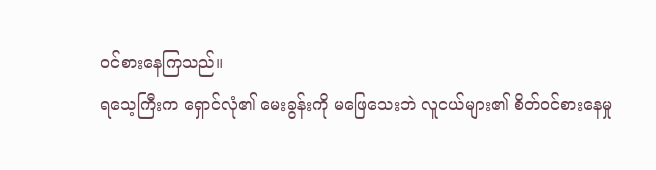ဝင်စားနေကြသည်။
ရသေ့ကြီးက ရှောင်လုံ၏ မေးခွန်းကို မဖြေသေးဘဲ လူငယ်များ၏ စိတ်ဝင်စားနေမှု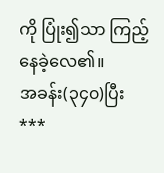ကို ပြုံး၍သာ ကြည့်နေခဲ့လေ၏။
အခန်း(၃၄၀)ပြီး
***